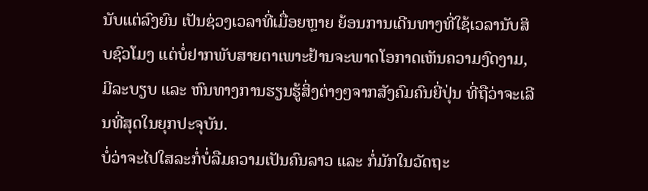ນັບແຕ່ລົງຍົນ ເປັນຊ່ວງເວລາທີ່ເມື່ອຍຫຼາຍ ຍ້ອນການເດີນທາງທີ່ໃຊ້ເວລານັບສິບຊົວໂມງ ແຕ່ບໍ່ຢາກພັບສາຍຕາເພາະຢ້ານຈະພາດໂອກາດເຫັນຄວາມງົດງາມ, ມີລະບຽບ ແລະ ຫົນທາງການຮຽນຮູ້ສິ່ງຕ່າງໆຈາກສັງຄົມຄົນຍີ່ປຸ່ນ ທີ່ຖືວ່າຈະເລີນທີ່ສຸດໃນຍຸກປະຈຸບັນ.
ບໍ່ວ່າຈະໄປໃສລະກໍ່ບໍ່ລືມຄວາມເປັນຄົນລາວ ແລະ ກໍ່ມັກໃນວັດຖະ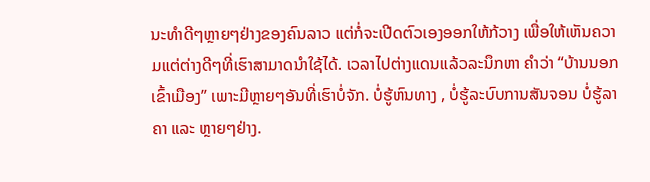ນະທຳດີໆຫຼາຍໆຢ່າງຂອງຄົນລາວ ແຕ່ກໍ່ຈະເປີດຕົວເອງອອກໃຫ້ກ້ວາງ ເພື່ອໃຫ້ເຫັນຄວາມແຕ່ຕ່າງດີໆທີ່ເຮົາສາມາດນຳໃຊ້ໄດ້. ເວລາໄປຕ່າງແດນແລ້ວລະນຶກຫາ ຄຳວ່າ “ບ້ານນອກເຂົ້າເມືອງ” ເພາະມີຫຼາຍໆອັນທີ່ເຮົາບໍ່ຈັກ. ບໍ່ຮູ້ຫົນທາງ , ບໍ່ຮູ້ລະບົບການສັນຈອນ ບໍ່ຮູ້ລາຄາ ແລະ ຫຼາຍໆຢ່າງ.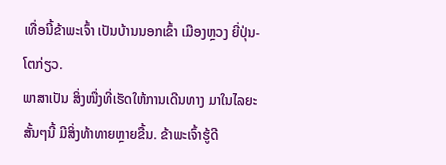ເທື່ອນີ້ຂ້າພະເຈົ້າ ເປັນບ້ານນອກເຂົ້າ ເມືອງຫຼວງ ຍີ່ປຸ່ນ-ໂຕກ່ຽວ.
ພາສາເປັນ ສິ່ງໜື່ງທີ່ເຮັດໃຫ້ການເດີນທາງ ມາໃນໄລຍະສັ້ນໆນີ້ ມີສິ່ງທ້າທາຍຫຼາຍຂື້ນ. ຂ້າພະເຈົ້າຮູ້ດີ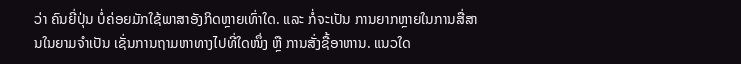ວ່າ ຄົນຍີ່ປຸ່ນ ບໍ່ຄ່ອຍມັກໃຊ້ພາສາອັງກິດຫຼາຍເທົ່າໃດ. ແລະ ກໍ່ຈະເປັນ ການຍາກຫຼາຍໃນການສື່ສານໃນຍາມຈຳເປັນ ເຊັ່ນການຖາມຫາທາງໄປທີ່ໃດໜຶ່ງ ຫຼື ການສັ່ງຊື້ອາຫານ. ແນວໃດ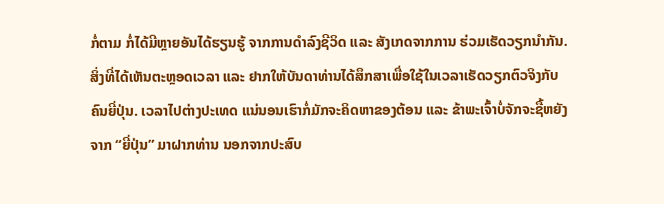ກໍ່ຕາມ ກໍ່ໄດ້ມີຫຼາຍອັນໄດ້ຮຽນຮູ້ ຈາກການດຳລົງຊີວິດ ແລະ ສັງເກດຈາກການ ຮ່ວມເຮັດວຽກນຳກັນ. ສິ່ງທີ່ໄດ້ເຫັນຕະຫຼອດເວລາ ແລະ ຢາກໃຫ້ບັນດາທ່ານໄດ້ສຶກສາເພື່ອໃຊ້ໃນເວລາເຮັດວຽກຕົວຈິງກັບຄົນຍີ່ປຸ່ນ. ເວລາໄປຕ່າງປະເທດ ແນ່ນອນເຮົາກໍ່ມັກຈະຄິດຫາຂອງຕ້ອນ ແລະ ຂ້າພະເຈົ້າບໍ່ຈັກຈະຊື້ຫຍັງຈາກ “ຍີ່ປຸ່ນ” ມາຝາກທ່ານ ນອກຈາກປະສົບ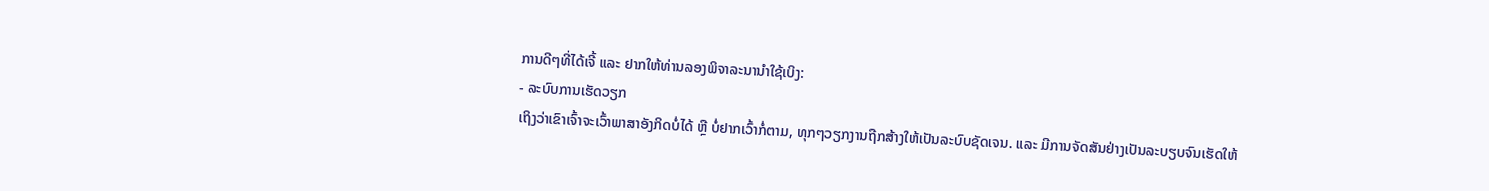ການດີໆທີ່ໄດ້ເຈີ້ ແລະ ຢາກໃຫ້ທ່ານລອງພິຈາລະນານຳໃຊ້ເບິງ:
- ລະບົບການເຮັດວຽກ
ເຖິງວ່າເຂົາເຈົ້າຈະເວົ້າພາສາອັງກິດບໍ່ໄດ້ ຫຼື ບໍ່ຢາກເວົ້າກໍ່ຕາມ, ທຸກໆວຽກງານຖືກສ້າງໃຫ້ເປັນລະບົບຊັດເຈນ. ແລະ ມີການຈັດສັນຢ່າງເປັນລະບຽບຈົນເຮັດໃຫ້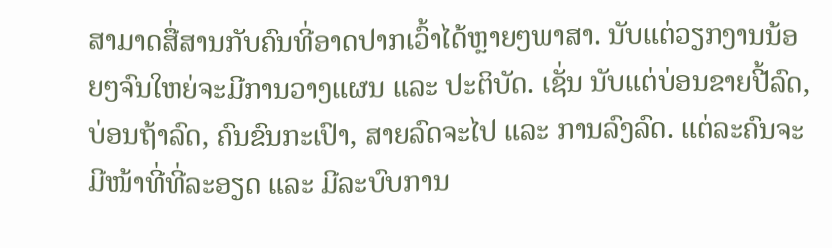ສາມາດສື່ສານກັບຄົນທີ່ອາດປາກເວົ້າໄດ້ຫຼາຍໆພາສາ. ນັບແຕ່ວຽກງານນ້ອຍໆຈົນໃຫຍ່ຈະມີການວາງແຜນ ແລະ ປະຕິບັດ. ເຊັ່ນ ນັບແຕ່ບ່ອນຂາຍປີ້ລົດ, ບ່ອນຖ້າລົດ, ຄົນຂົນກະເປົາ, ສາຍລົດຈະໄປ ແລະ ການລົງລົດ. ແຕ່ລະຄົນຈະມີໜ້າທີ່ທີ່ລະອຽດ ແລະ ມີລະບົບການ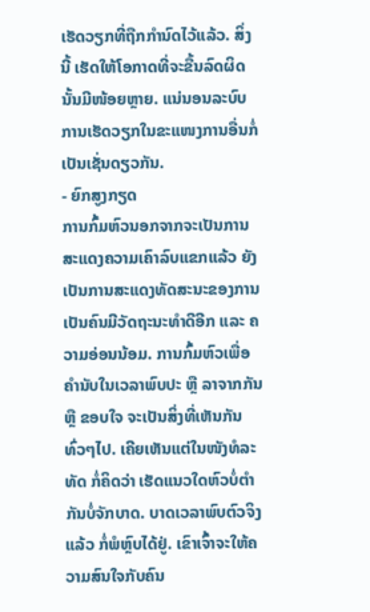ເຮັດວຽກທີ່ຖືກກຳນົດໄວ້ແລ້ວ. ສິ່ງນີ້ ເຮັດໃຫ້ໂອກາດທີ່ຈະຂື້ນລົດຜິດນັ້ນມີໜ້ອຍຫຼາຍ. ແນ່ນອນລະບົບການເຮັດວຽກໃນຂະແໜງການອື່ນກໍ່ເປັນເຊັ່ນດຽວກັນ.
- ຍົກສູງກຽດ
ການກົ້ມຫົວນອກຈາກຈະເປັນການສະແດງຄວາມເຄົາລົບແຂກແລ້ວ ຍັງເປັນການສະແດງທັດສະນະຂອງການເປັນຄົນມີວັດຖະນະທຳດີອີກ ແລະ ຄວາມອ່ອນນ້ອມ. ການກົ້ມຫົວເພື່ອຄຳນັບໃນເວລາພົບປະ ຫຼື ລາຈາກກັນ ຫຼື ຂອບໃຈ ຈະເປັນສິ່ງທີ່ເຫັນກັນທົ່ວໆໄປ. ເຄີຍເຫັນແຕ່ໃນໜັງທໍລະທັດ ກໍ່ຄິດວ່າ ເຮັດແນວໃດຫົວບໍ່ຕຳກັນບໍ່ຈັກບາດ. ບາດເວລາພົບຕົວຈິງແລ້ວ ກໍ່ພໍຫຼົບໄດ້ຢູ່. ເຂົາເຈົ້າຈະໃຫ້ຄວາມສົນໃຈກັບຄົນ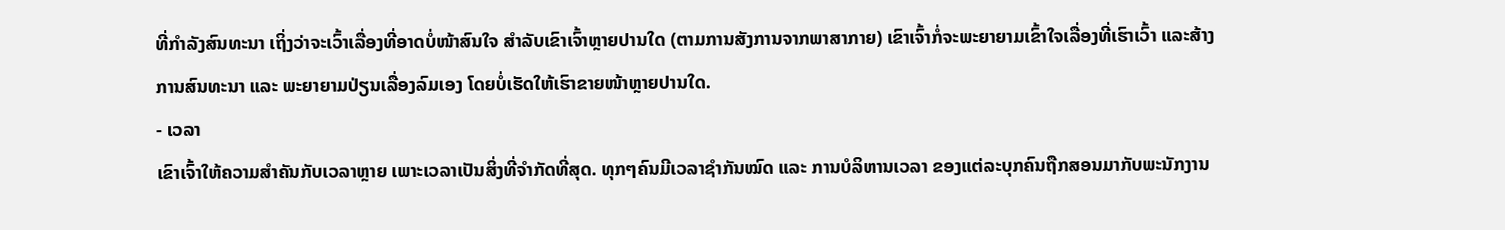ທີ່ກຳລັງສົນທະນາ ເຖິ່ງວ່າຈະເວົ້າເລື່ອງທີ່ອາດບໍ່ໜ້າສົນໃຈ ສຳລັບເຂົາເຈົ້າຫຼາຍປານໃດ (ຕາມການສັງການຈາກພາສາກາຍ) ເຂົາເຈົ້າກໍ່ຈະພະຍາຍາມເຂົ້າໃຈເລື່ອງທີ່ເຮົາເວົ້າ ແລະສ້າງການສົນທະນາ ແລະ ພະຍາຍາມປ່ຽນເລື່ອງລົມເອງ ໂດຍບໍ່ເຮັດໃຫ້ເຮົາຂາຍໜ້າຫຼາຍປານໃດ.
- ເວລາ
ເຂົາເຈົ້າໃຫ້ຄວາມສຳຄັນກັບເວລາຫຼາຍ ເພາະເວລາເປັນສິ່ງທີ່ຈຳກັດທີ່ສຸດ. ທຸກໆຄົນມີເວລາຊຳກັນໝົດ ແລະ ການບໍລິຫານເວລາ ຂອງແຕ່ລະບຸກຄົນຖືກສອນມາກັບພະນັກງານ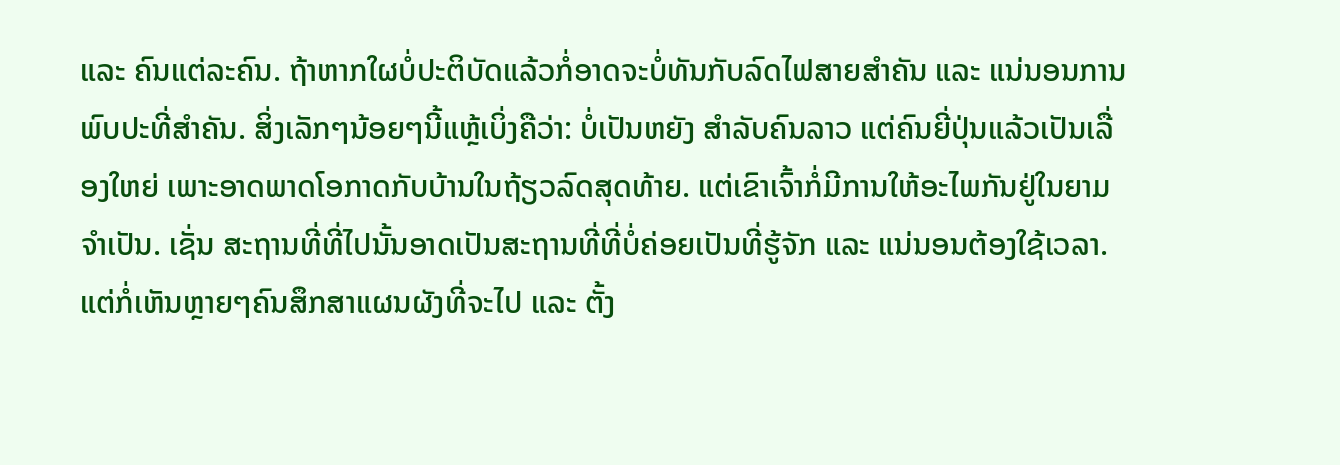ແລະ ຄົນແຕ່ລະຄົນ. ຖ້າຫາກໃຜບໍ່ປະຕິບັດແລ້ວກໍ່ອາດຈະບໍ່ທັນກັບລົດໄຟສາຍສຳຄັນ ແລະ ແນ່ນອນການພົບປະທີ່ສຳຄັນ. ສິ່ງເລັກໆນ້ອຍໆນີ້ແຫຼ້ເບິ່ງຄືວ່າ: ບໍ່ເປັນຫຍັງ ສຳລັບຄົນລາວ ແຕ່ຄົນຍີ່ປຸ່ນແລ້ວເປັນເລື່ອງໃຫຍ່ ເພາະອາດພາດໂອກາດກັບບ້ານໃນຖ້ຽວລົດສຸດທ້າຍ. ແຕ່ເຂົາເຈົ້າກໍ່ມີການໃຫ້ອະໄພກັນຢູ່ໃນຍາມຈຳເປັນ. ເຊັ່ນ ສະຖານທີ່ທີ່ໄປນັ້ນອາດເປັນສະຖານທີ່ທີ່ບໍ່ຄ່ອຍເປັນທີ່ຮູ້ຈັກ ແລະ ແນ່ນອນຕ້ອງໃຊ້ເວລາ. ແຕ່ກໍ່ເຫັນຫຼາຍໆຄົນສຶກສາແຜນຜັງທີ່ຈະໄປ ແລະ ຕັ້ງ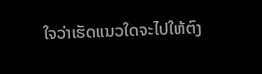ໃຈວ່າເຮັດແນວໃດຈະໄປໃຫ້ຕົງ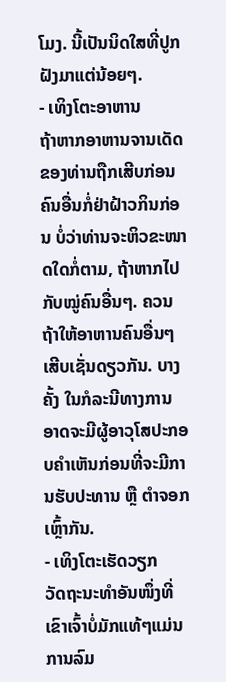ໂມງ. ນີ້ເປັນນິດໃສທີ່ປູກຝັງມາແຕ່ນ້ອຍໆ.
- ເທິງໂຕະອາຫານ
ຖ້າຫາກອາຫານຈານເດັດຂອງທ່ານຖືກເສີບກ່ອນຄົນອື່ນກໍ່ຢ່າຝ້າວກິນກ່ອນ ບໍ່ວ່າທ່ານຈະຫິວຂະໜາດໃດກໍ່ຕາມ, ຖ້າຫາກໄປກັບໝູ່ຄົນອື່ນໆ. ຄວນຖ້າໃຫ້ອາຫານຄົນອື່ນໆເສີບເຊັ່ນດຽວກັນ. ບາງຄັ້ງ ໃນກໍລະນີທາງການ ອາດຈະມີຜູ້ອາວຸໂສປະກອບຄຳເຫັນກ່ອນທີ່ຈະມີການຮັບປະທານ ຫຼື ຕຳຈອກເຫຼົ້າກັນ.
- ເທິງໂຕະເຮັດວຽກ
ວັດຖະນະທຳອັນໜຶ່ງທີ່ເຂົາເຈົ້າບໍ່ມັກແທ້ໆແມ່ນການລົມ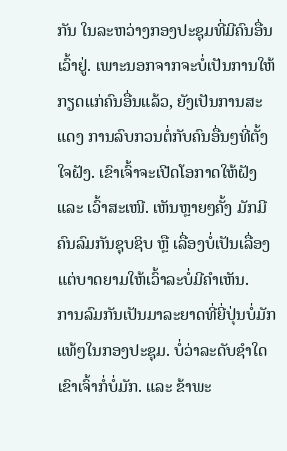ກັນ ໃນລະຫວ່າງກອງປະຊຸມທີ່ມີຄົນອື່ນເວົ້າຢູ່. ເພາະນອກຈາກຈະບໍ່ເປັນການໃຫ້ກຽດແກ່ຄົນອື່ນແລ້ວ, ຍັງເປັນການສະແດງ ການລົບກວນຕໍ່ກັບຄົນອື່ນໆທີ່ຕັ້ງໃຈຝັງ. ເຂົາເຈົ້າຈະເປີດໂອກາດໃຫ້ຝັງ ແລະ ເວົ້າສະເໜີ. ເຫັນຫຼາຍໆຄັ້ງ ມັກມີຄົນລົມກັນຊຸບຊິບ ຫຼື ເລື່ອງບໍ່ເປັນເລື່ອງ ແຕ່ບາດຍາມໃຫ້ເວົ້າລະບໍ່ມີຄຳເຫັນ.
ການລົມກັນເປັນມາລະຍາດທີ່ຍີ່ປຸ່ນບໍ່ມັກແທ້ໆໃນກອງປະຊຸມ. ບໍ່ວ່າລະດັບຊຳໃດເຂົາເຈົ້າກໍ່ບໍ່ມັກ. ແລະ ຂ້າພະ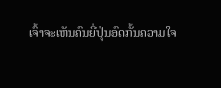ເຈົ້າຈະເຫັນຄົນຍີ່ປຸ່ນອົດກັ້ນຄວາມໃຈ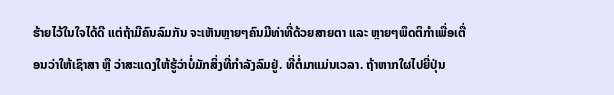ຮ້າຍໄວ້ໃນໃຈໄດ້ດີ ແຕ່ຖ້າມີຄົນລົມກັນ ຈະເຫັນຫຼາຍໆຄົນມີທ່າທີ່ດ້ວຍສາຍຕາ ແລະ ຫຼາຍໆພຶດຕິກຳເພື່ອເຕື່ອນວ່າໃຫ້ເຊົາສາ ຫຼື ວ່າສະແດງໃຫ້ຮູ້ວ່າບໍ່ມັກສິ່ງທີ່ກຳລັງລົມຢູ່. ທີ່ຕໍ່ມາແມ່ນເວລາ. ຖ້າຫາກໃຜໄປຍີ່ປຸ່ນ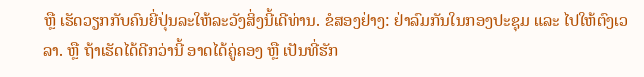ຫຼື ເຮັດວຽກກັບຄົນຍີ່ປຸ່ນລະໃຫ້ລະວັງສິ່ງນີ້ເດີທ່ານ. ຂໍສອງຢ່າງ: ຢ່າລົມກັນໃນກອງປະຊຸມ ແລະ ໄປໃຫ້ຕົງເວລາ. ຫຼື ຖ້າເຮັດໄດ້ດີກວ່ານີ້ ອາດໄດ້ຄູ່ຄອງ ຫຼື ເປັນທີ່ຮັກ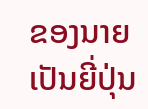ຂອງນາຍເປັນຍີ່ປຸ່ນ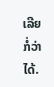ເລີຍກໍ່ວ່າໄດ້.